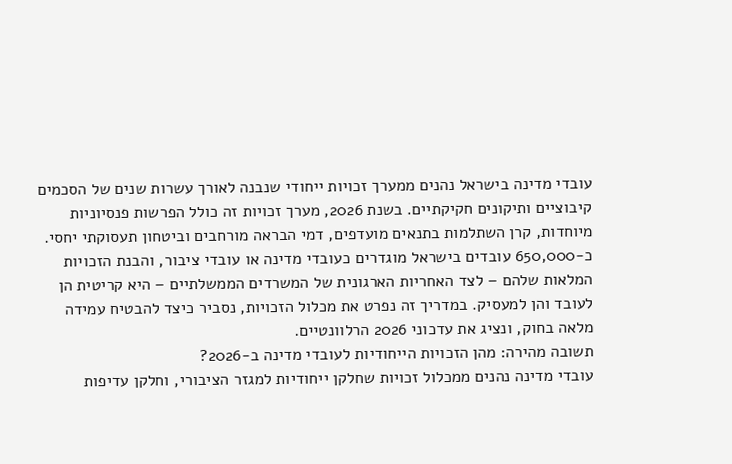עובדי מדינה בישראל נהנים ממערך זכויות ייחודי שנבנה לאורך עשרות שנים של הסכמים קיבוציים ותיקונים חקיקתיים. בשנת 2026, מערך זכויות זה כולל הפרשות פנסיוניות מיוחדות, קרן השתלמות בתנאים מועדפים, דמי הבראה מורחבים וביטחון תעסוקתי יחסי. כ-650,000 עובדים בישראל מוגדרים כעובדי מדינה או עובדי ציבור, והבנת הזכויות המלאות שלהם – לצד האחריות הארגונית של המשרדים הממשלתיים – היא קריטית הן לעובד והן למעסיק. במדריך זה נפרט את מכלול הזכויות, נסביר כיצד להבטיח עמידה מלאה בחוק, ונציג את עדכוני 2026 הרלוונטיים.
תשובה מהירה: מהן הזכויות הייחודיות לעובדי מדינה ב-2026?
עובדי מדינה נהנים ממכלול זכויות שחלקן ייחודיות למגזר הציבורי, וחלקן עדיפות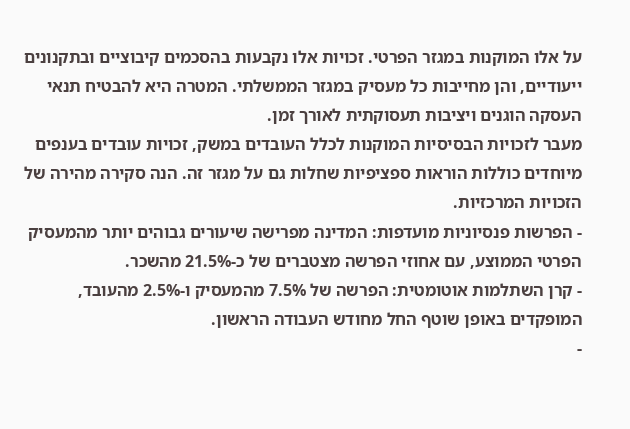על אלו המוקנות במגזר הפרטי. זכויות אלו נקבעות בהסכמים קיבוציים ובתקנונים ייעודיים, והן מחייבות כל מעסיק במגזר הממשלתי. המטרה היא להבטיח תנאי העסקה הוגנים ויציבות תעסוקתית לאורך זמן.
מעבר לזכויות הבסיסיות המוקנות לכלל העובדים במשק, זכויות עובדים בענפים מיוחדים כוללות הוראות ספציפיות שחלות גם על מגזר זה. הנה סקירה מהירה של הזכויות המרכזיות.
- הפרשות פנסיוניות מועדפות: המדינה מפרישה שיעורים גבוהים יותר מהמעסיק הפרטי הממוצע, עם אחוזי הפרשה מצטברים של כ-21.5% מהשכר.
- קרן השתלמות אוטומטית: הפרשה של 7.5% מהמעסיק ו-2.5% מהעובד, המופקדים באופן שוטף החל מחודש העבודה הראשון.
-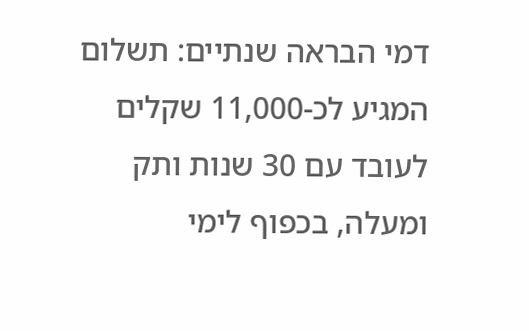דמי הבראה שנתיים: תשלום המגיע לכ-11,000 שקלים לעובד עם 30 שנות ותק ומעלה, בכפוף לימי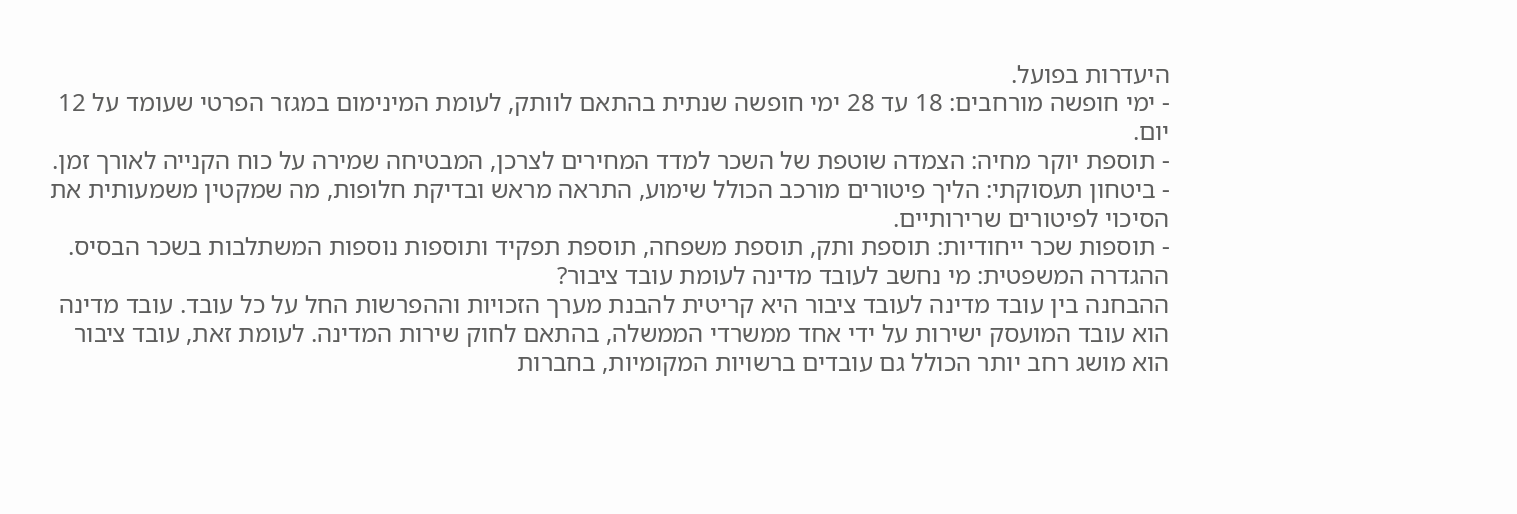היעדרות בפועל.
- ימי חופשה מורחבים: 18 עד 28 ימי חופשה שנתית בהתאם לוותק, לעומת המינימום במגזר הפרטי שעומד על 12 יום.
- תוספת יוקר מחיה: הצמדה שוטפת של השכר למדד המחירים לצרכן, המבטיחה שמירה על כוח הקנייה לאורך זמן.
- ביטחון תעסוקתי: הליך פיטורים מורכב הכולל שימוע, התראה מראש ובדיקת חלופות, מה שמקטין משמעותית את הסיכוי לפיטורים שרירותיים.
- תוספות שכר ייחודיות: תוספת ותק, תוספת משפחה, תוספת תפקיד ותוספות נוספות המשתלבות בשכר הבסיס.
ההגדרה המשפטית: מי נחשב לעובד מדינה לעומת עובד ציבור?
ההבחנה בין עובד מדינה לעובד ציבור היא קריטית להבנת מערך הזכויות וההפרשות החל על כל עובד. עובד מדינה הוא עובד המועסק ישירות על ידי אחד ממשרדי הממשלה, בהתאם לחוק שירות המדינה. לעומת זאת, עובד ציבור הוא מושג רחב יותר הכולל גם עובדים ברשויות המקומיות, בחברות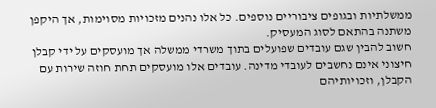ממשלתיות ובגופים ציבוריים נוספים. כל אלו נהנים מזכויות מסוימות, אך היקפן משתנה בהתאם לסוג המעסיק.
חשוב להבין שגם עובדים שפועלים בתוך משרדי ממשלה אך מועסקים על ידי קבלן חיצוני אינם נחשבים לעובדי מדינה. עובדים אלו מועסקים תחת חוזה שירות עם הקבלן, וזכויותיהם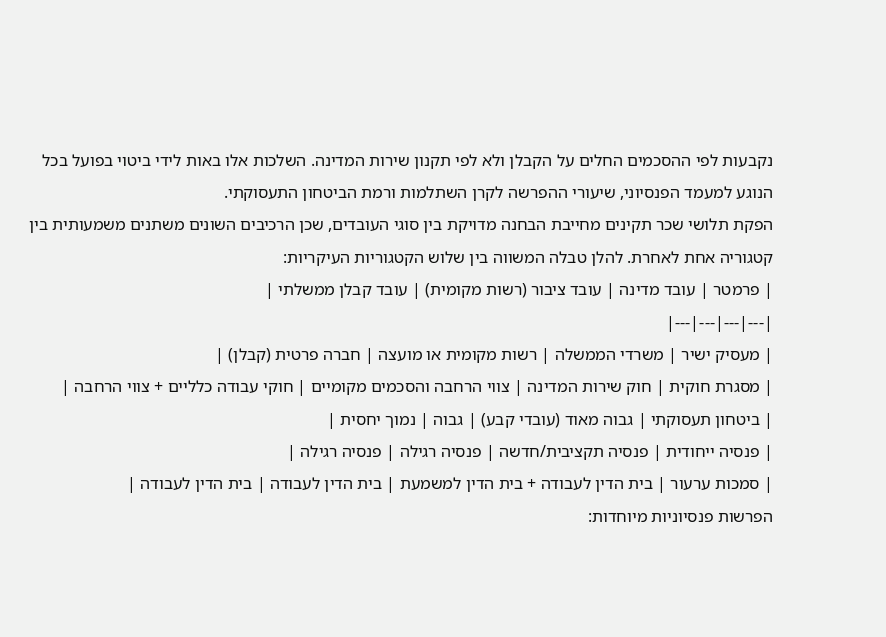נקבעות לפי ההסכמים החלים על הקבלן ולא לפי תקנון שירות המדינה. השלכות אלו באות לידי ביטוי בפועל בכל הנוגע למעמד הפנסיוני, שיעורי ההפרשה לקרן השתלמות ורמת הביטחון התעסוקתי.
הפקת תלושי שכר תקינים מחייבת הבחנה מדויקת בין סוגי העובדים, שכן הרכיבים השונים משתנים משמעותית בין קטגוריה אחת לאחרת. להלן טבלה המשווה בין שלוש הקטגוריות העיקריות:
| פרמטר | עובד מדינה | עובד ציבור (רשות מקומית) | עובד קבלן ממשלתי |
|---|---|---|---|
| מעסיק ישיר | משרדי הממשלה | רשות מקומית או מועצה | חברה פרטית (קבלן) |
| מסגרת חוקית | חוק שירות המדינה | צווי הרחבה והסכמים מקומיים | חוקי עבודה כלליים + צווי הרחבה |
| ביטחון תעסוקתי | גבוה מאוד (עובדי קבע) | גבוה | נמוך יחסית |
| פנסיה ייחודית | פנסיה תקציבית/חדשה | פנסיה רגילה | פנסיה רגילה |
| סמכות ערעור | בית הדין לעבודה + בית הדין למשמעת | בית הדין לעבודה | בית הדין לעבודה |
הפרשות פנסיוניות מיוחדות: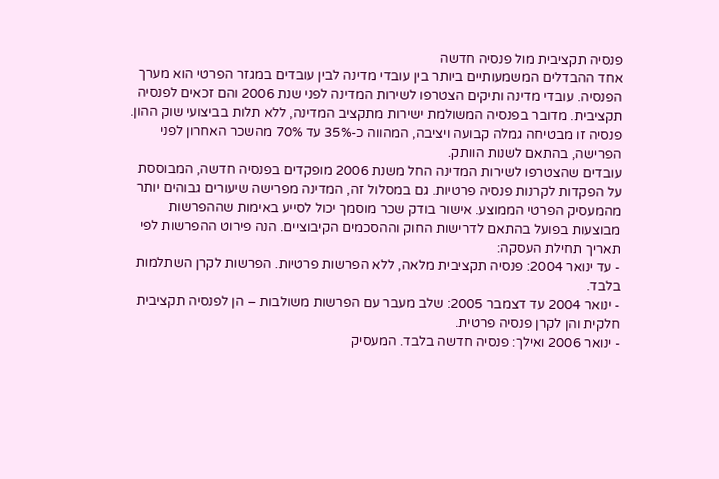פנסיה תקציבית מול פנסיה חדשה
אחד ההבדלים המשמעותיים ביותר בין עובדי מדינה לבין עובדים במגזר הפרטי הוא מערך הפנסיה. עובדי מדינה ותיקים הצטרפו לשירות המדינה לפני שנת 2006 והם זכאים לפנסיה תקציבית. מדובר בפנסיה המשולמת ישירות מתקציב המדינה, ללא תלות בביצועי שוק ההון. פנסיה זו מבטיחה גמלה קבועה ויציבה, המהווה כ-35% עד 70% מהשכר האחרון לפני הפרישה, בהתאם לשנות הוותק.
עובדים שהצטרפו לשירות המדינה החל משנת 2006 מופקדים בפנסיה חדשה, המבוססת על הפקדות לקרנות פנסיה פרטיות. גם במסלול זה, המדינה מפרישה שיעורים גבוהים יותר מהמעסיק הפרטי הממוצע. אישור בודק שכר מוסמך יכול לסייע באימות שההפרשות מבוצעות בפועל בהתאם לדרישות החוק וההסכמים הקיבוציים. הנה פירוט ההפרשות לפי תאריך תחילת העסקה:
- עד ינואר 2004: פנסיה תקציבית מלאה, ללא הפרשות פרטיות. הפרשות לקרן השתלמות בלבד.
- ינואר 2004 עד דצמבר 2005: שלב מעבר עם הפרשות משולבות – הן לפנסיה תקציבית חלקית והן לקרן פנסיה פרטית.
- ינואר 2006 ואילך: פנסיה חדשה בלבד. המעסיק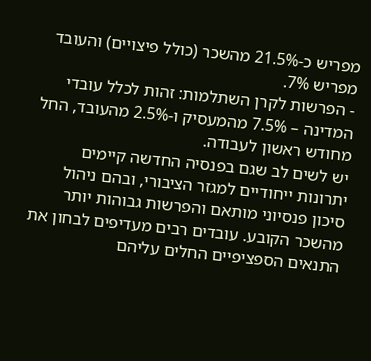מפריש כ-21.5% מהשכר (כולל פיצויים) והעובד מפריש 7%.
- הפרשות לקרן השתלמות: זהות לכלל עובדי המדינה – 7.5% מהמעסיק ו-2.5% מהעובד, החל מחודש ראשון לעבודה.
יש לשים לב שגם בפנסיה החדשה קיימים יתרונות ייחודיים למגזר הציבורי, ובהם ניהול סיכון פנסיוני מותאם והפרשות גבוהות יותר מהשכר הקובע. עובדים רבים מעדיפים לבחון את התנאים הספציפיים החלים עליהם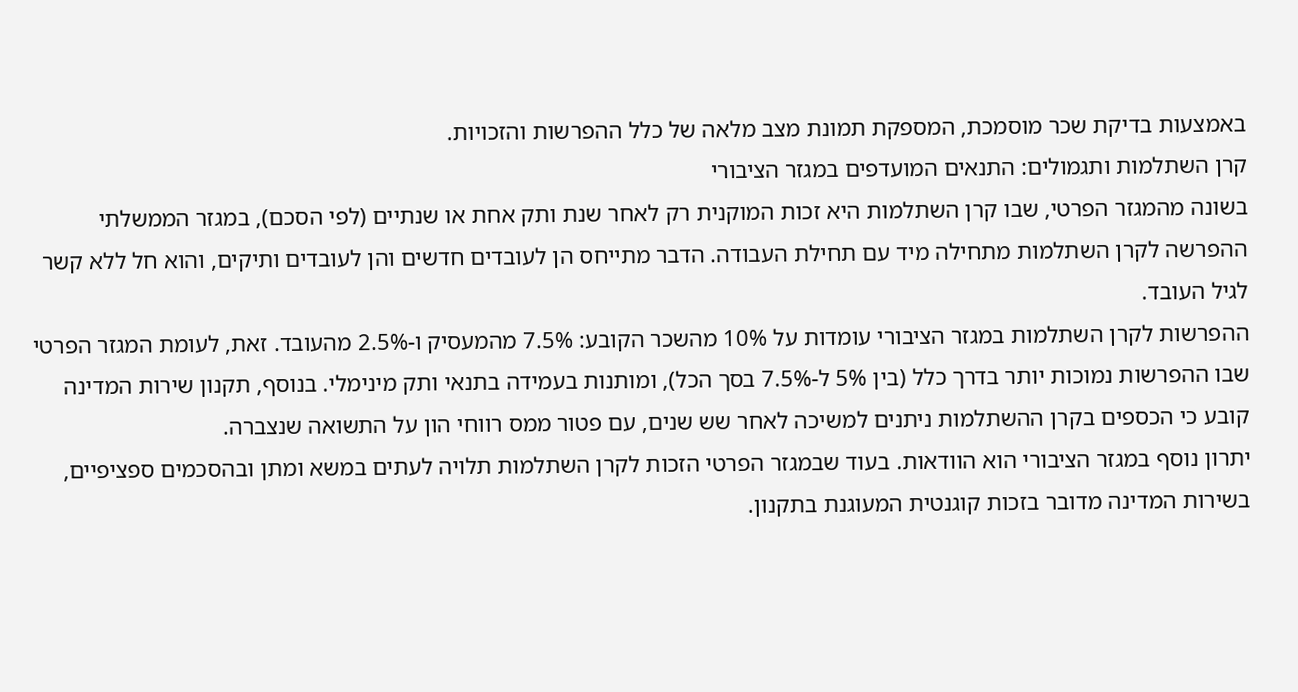באמצעות בדיקת שכר מוסמכת, המספקת תמונת מצב מלאה של כלל ההפרשות והזכויות.
קרן השתלמות ותגמולים: התנאים המועדפים במגזר הציבורי
בשונה מהמגזר הפרטי, שבו קרן השתלמות היא זכות המוקנית רק לאחר שנת ותק אחת או שנתיים (לפי הסכם), במגזר הממשלתי ההפרשה לקרן השתלמות מתחילה מיד עם תחילת העבודה. הדבר מתייחס הן לעובדים חדשים והן לעובדים ותיקים, והוא חל ללא קשר לגיל העובד.
ההפרשות לקרן השתלמות במגזר הציבורי עומדות על 10% מהשכר הקובע: 7.5% מהמעסיק ו-2.5% מהעובד. זאת, לעומת המגזר הפרטי שבו ההפרשות נמוכות יותר בדרך כלל (בין 5% ל-7.5% בסך הכל), ומותנות בעמידה בתנאי ותק מינימלי. בנוסף, תקנון שירות המדינה קובע כי הכספים בקרן ההשתלמות ניתנים למשיכה לאחר שש שנים, עם פטור ממס רווחי הון על התשואה שנצברה.
יתרון נוסף במגזר הציבורי הוא הוודאות. בעוד שבמגזר הפרטי הזכות לקרן השתלמות תלויה לעתים במשא ומתן ובהסכמים ספציפיים, בשירות המדינה מדובר בזכות קוגנטית המעוגנת בתקנון.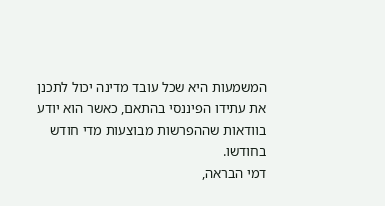המשמעות היא שכל עובד מדינה יכול לתכנן את עתידו הפיננסי בהתאם, כאשר הוא יודע בוודאות שההפרשות מבוצעות מדי חודש בחודשו.
דמי הבראה,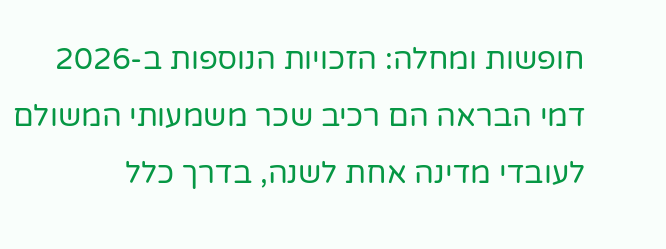חופשות ומחלה: הזכויות הנוספות ב-2026
דמי הבראה הם רכיב שכר משמעותי המשולם לעובדי מדינה אחת לשנה, בדרך כלל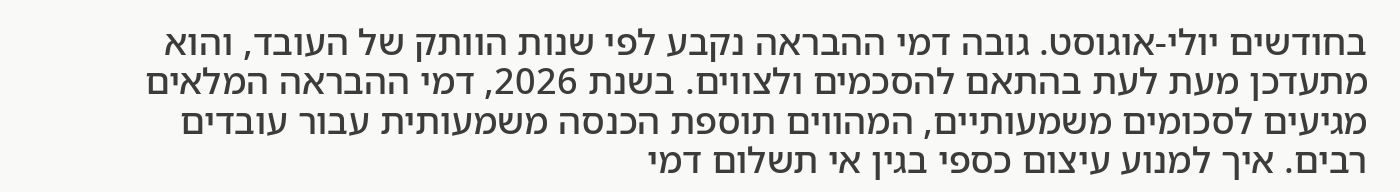בחודשים יולי-אוגוסט. גובה דמי ההבראה נקבע לפי שנות הוותק של העובד, והוא מתעדכן מעת לעת בהתאם להסכמים ולצווים. בשנת 2026, דמי ההבראה המלאים מגיעים לסכומים משמעותיים, המהווים תוספת הכנסה משמעותית עבור עובדים רבים. איך למנוע עיצום כספי בגין אי תשלום דמי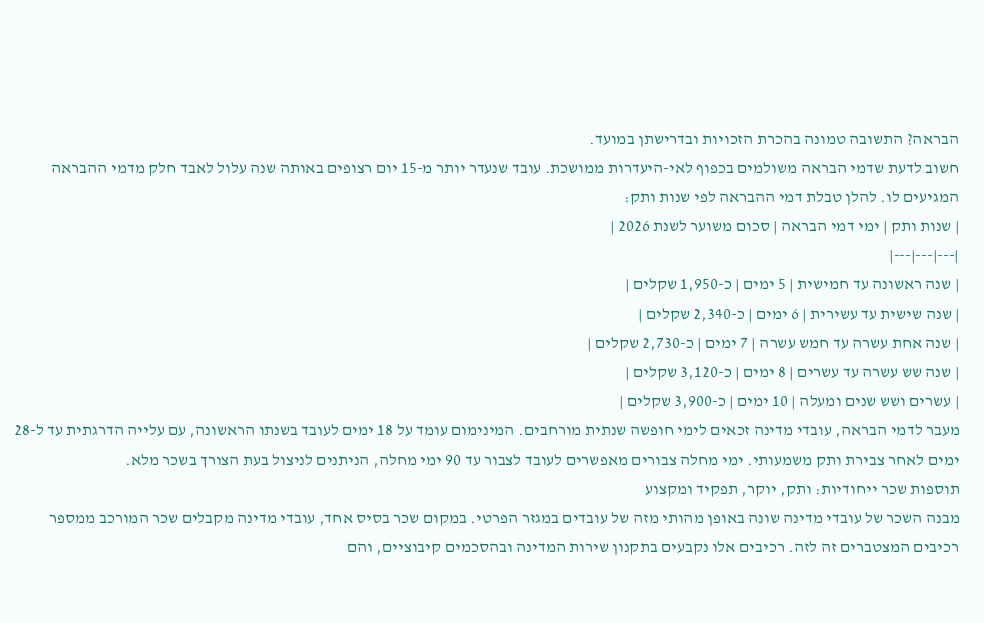הבראה? התשובה טמונה בהכרת הזכויות ובדרישתן במועד.
חשוב לדעת שדמי הבראה משולמים בכפוף לאי-היעדרות ממושכת. עובד שנעדר יותר מ-15 יום רצופים באותה שנה עלול לאבד חלק מדמי ההבראה המגיעים לו. להלן טבלת דמי ההבראה לפי שנות ותק:
| שנות ותק | ימי דמי הבראה | סכום משוער לשנת 2026 |
|---|---|---|
| שנה ראשונה עד חמישית | 5 ימים | כ-1,950 שקלים |
| שנה שישית עד עשירית | 6 ימים | כ-2,340 שקלים |
| שנה אחת עשרה עד חמש עשרה | 7 ימים | כ-2,730 שקלים |
| שנה שש עשרה עד עשרים | 8 ימים | כ-3,120 שקלים |
| עשרים ושש שנים ומעלה | 10 ימים | כ-3,900 שקלים |
מעבר לדמי הבראה, עובדי מדינה זכאים לימי חופשה שנתית מורחבים. המינימום עומד על 18 ימים לעובד בשנתו הראשונה, עם עלייה הדרגתית עד ל-28 ימים לאחר צבירת ותק משמעותי. ימי מחלה צבורים מאפשרים לעובד לצבור עד 90 ימי מחלה, הניתנים לניצול בעת הצורך בשכר מלא.
תוספות שכר ייחודיות: ותק, יוקר, תפקיד ומקצוע
מבנה השכר של עובדי מדינה שונה באופן מהותי מזה של עובדים במגזר הפרטי. במקום שכר בסיס אחד, עובדי מדינה מקבלים שכר המורכב ממספר רכיבים המצטברים זה לזה. רכיבים אלו נקבעים בתקנון שירות המדינה ובהסכמים קיבוציים, והם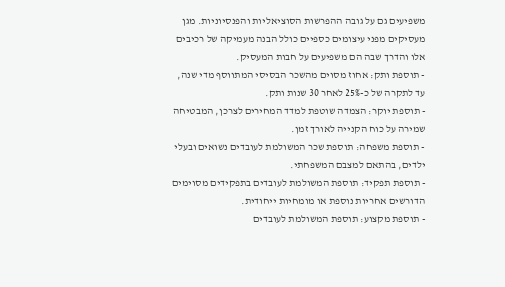משפיעים גם על גובה ההפרשות הסוציאליות והפנסיוניות. מגן מעסיקים מפני עיצומים כספיים כולל הבנה מעמיקה של רכיבים אלו והדרך שבה הם משפיעים על חבות המעסיק.
- תוספת ותק: אחוז מסוים מהשכר הבסיסי המתווסף מדי שנה, עד לתקרה של כ-25% לאחר 30 שנות ותק.
- תוספת יוקר: הצמדה שוטפת למדד המחירים לצרכן, המבטיחה שמירה על כוח הקנייה לאורך זמן.
- תוספת משפחה: תוספת שכר המשולמת לעובדים נשואים ובעלי ילדים, בהתאם למצבם המשפחתי.
- תוספת תפקיד: תוספת המשולמת לעובדים בתפקידים מסוימים הדורשים אחריות נוספת או מומחיות ייחודית.
- תוספת מקצוע: תוספת המשולמת לעובדים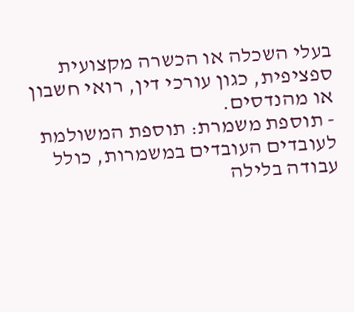בעלי השכלה או הכשרה מקצועית ספציפית, כגון עורכי דין, רואי חשבון או מהנדסים.
- תוספת משמרת: תוספת המשולמת לעובדים העובדים במשמרות, כולל עבודה בלילה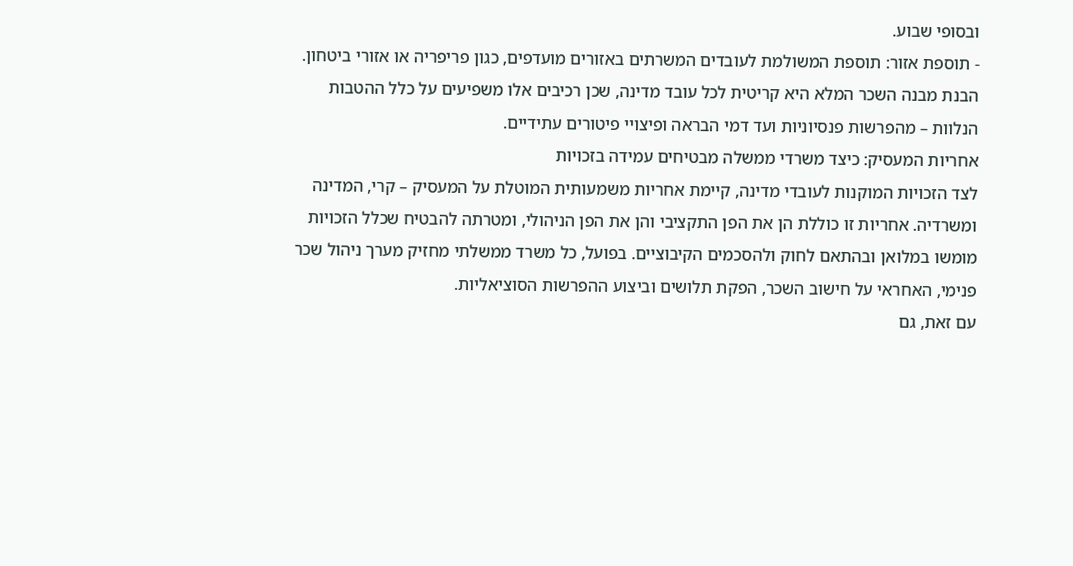ובסופי שבוע.
- תוספת אזור: תוספת המשולמת לעובדים המשרתים באזורים מועדפים, כגון פריפריה או אזורי ביטחון.
הבנת מבנה השכר המלא היא קריטית לכל עובד מדינה, שכן רכיבים אלו משפיעים על כלל ההטבות הנלוות – מהפרשות פנסיוניות ועד דמי הבראה ופיצויי פיטורים עתידיים.
אחריות המעסיק: כיצד משרדי ממשלה מבטיחים עמידה בזכויות
לצד הזכויות המוקנות לעובדי מדינה, קיימת אחריות משמעותית המוטלת על המעסיק – קרי, המדינה ומשרדיה. אחריות זו כוללת הן את הפן התקציבי והן את הפן הניהולי, ומטרתה להבטיח שכלל הזכויות מומשו במלואן ובהתאם לחוק ולהסכמים הקיבוציים. בפועל, כל משרד ממשלתי מחזיק מערך ניהול שכר פנימי, האחראי על חישוב השכר, הפקת תלושים וביצוע ההפרשות הסוציאליות.
עם זאת, גם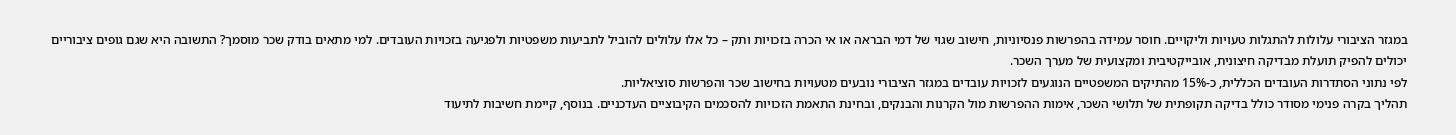במגזר הציבורי עלולות להתגלות טעויות וליקויים. חוסר עמידה בהפרשות פנסיוניות, חישוב שגוי של דמי הבראה או אי הכרה בזכויות ותק – כל אלו עלולים להוביל לתביעות משפטיות ולפגיעה בזכויות העובדים. למי מתאים בודק שכר מוסמך? התשובה היא שגם גופים ציבוריים יכולים להפיק תועלת מבדיקה חיצונית, אובייקטיבית ומקצועית של מערך השכר.
לפי נתוני הסתדרות העובדים הכללית, כ-15% מהתיקים המשפטיים הנוגעים לזכויות עובדים במגזר הציבורי נובעים מטעויות בחישוב שכר והפרשות סוציאליות.
תהליך בקרה פנימי מסודר כולל בדיקה תקופתית של תלושי השכר, אימות ההפרשות מול הקרנות והבנקים, ובחינת התאמת הזכויות להסכמים הקיבוציים העדכניים. בנוסף, קיימת חשיבות לתיעוד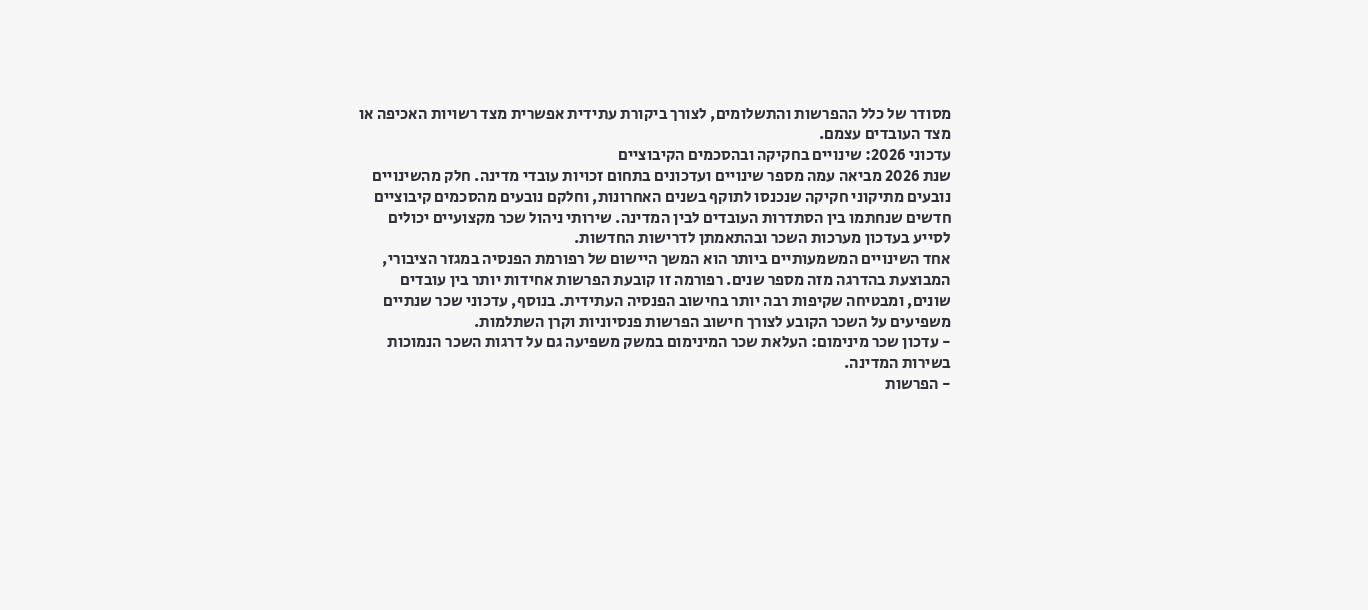מסודר של כלל ההפרשות והתשלומים, לצורך ביקורת עתידית אפשרית מצד רשויות האכיפה או מצד העובדים עצמם.
עדכוני 2026: שינויים בחקיקה ובהסכמים הקיבוציים
שנת 2026 מביאה עמה מספר שינויים ועדכונים בתחום זכויות עובדי מדינה. חלק מהשינויים נובעים מתיקוני חקיקה שנכנסו לתוקף בשנים האחרונות, וחלקם נובעים מהסכמים קיבוציים חדשים שנחתמו בין הסתדרות העובדים לבין המדינה. שירותי ניהול שכר מקצועיים יכולים לסייע בעדכון מערכות השכר ובהתאמתן לדרישות החדשות.
אחד השינויים המשמעותיים ביותר הוא המשך היישום של רפורמת הפנסיה במגזר הציבורי, המבוצעת בהדרגה מזה מספר שנים. רפורמה זו קובעת הפרשות אחידות יותר בין עובדים שונים, ומבטיחה שקיפות רבה יותר בחישוב הפנסיה העתידית. בנוסף, עדכוני שכר שנתיים משפיעים על השכר הקובע לצורך חישוב הפרשות פנסיוניות וקרן השתלמות.
- עדכון שכר מינימום: העלאת שכר המינימום במשק משפיעה גם על דרגות השכר הנמוכות בשירות המדינה.
- הפרשות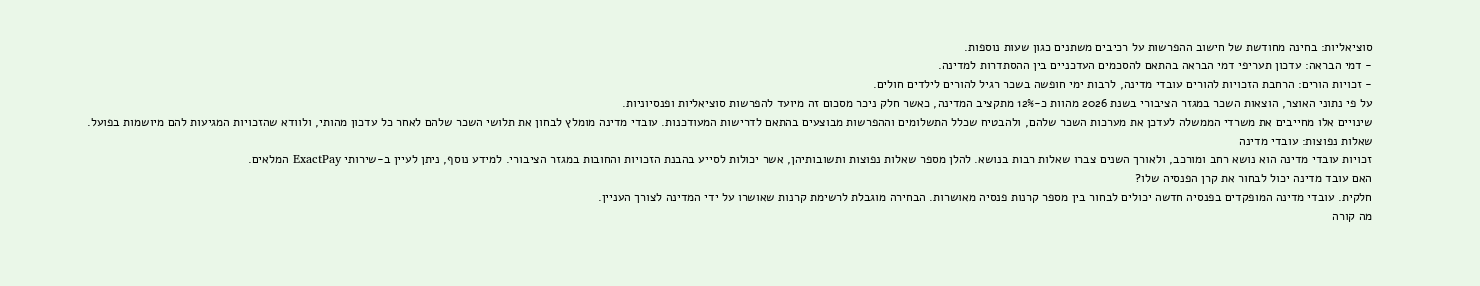סוציאליות: בחינה מחודשת של חישוב ההפרשות על רכיבים משתנים כגון שעות נוספות.
- דמי הבראה: עדכון תעריפי דמי הבראה בהתאם להסכמים העדכניים בין ההסתדרות למדינה.
- זכויות הורים: הרחבת הזכויות להורים עובדי מדינה, לרבות ימי חופשה בשכר רגיל להורים לילדים חולים.
על פי נתוני האוצר, הוצאות השכר במגזר הציבורי בשנת 2026 מהוות כ-12% מתקציב המדינה, כאשר חלק ניכר מסכום זה מיועד להפרשות סוציאליות ופנסיוניות.
שינויים אלו מחייבים את משרדי הממשלה לעדכן את מערכות השכר שלהם, ולהבטיח שכלל התשלומים וההפרשות מבוצעים בהתאם לדרישות המעודכנות. עובדי מדינה מומלץ לבחון את תלושי השכר שלהם לאחר כל עדכון מהותי, ולוודא שהזכויות המגיעות להם מיושמות בפועל.
שאלות נפוצות: עובדי מדינה
זכויות עובדי מדינה הוא נושא רחב ומורכב, ולאורך השנים צברו שאלות רבות בנושא. להלן מספר שאלות נפוצות ותשובותיהן, אשר יכולות לסייע בהבנת הזכויות והחובות במגזר הציבורי. למידע נוסף, ניתן לעיין ב-שירותי ExactPay המלאים.
האם עובד מדינה יכול לבחור את קרן הפנסיה שלו?
חלקית. עובדי מדינה המופקדים בפנסיה חדשה יכולים לבחור בין מספר קרנות פנסיה מאושרות. הבחירה מוגבלת לרשימת קרנות שאושרו על ידי המדינה לצורך העניין.
מה קורה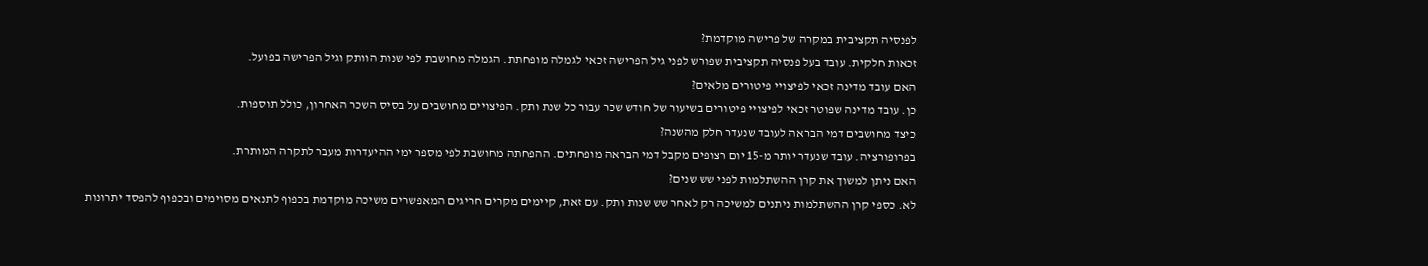לפנסיה תקציבית במקרה של פרישה מוקדמת?
זכאות חלקית. עובד בעל פנסיה תקציבית שפורש לפני גיל הפרישה זכאי לגמלה מופחתת. הגמלה מחושבת לפי שנות הוותק וגיל הפרישה בפועל.
האם עובד מדינה זכאי לפיצויי פיטורים מלאים?
כן. עובד מדינה שפוטר זכאי לפיצויי פיטורים בשיעור של חודש שכר עבור כל שנת ותק. הפיצויים מחושבים על בסיס השכר האחרון, כולל תוספות.
כיצד מחושבים דמי הבראה לעובד שנעדר חלק מהשנה?
בפרופורציה. עובד שנעדר יותר מ-15 יום רצופים מקבל דמי הבראה מופחתים. ההפחתה מחושבת לפי מספר ימי ההיעדרות מעבר לתקרה המותרת.
האם ניתן למשוך את קרן ההשתלמות לפני שש שנים?
לא. כספי קרן ההשתלמות ניתנים למשיכה רק לאחר שש שנות ותק. עם זאת, קיימים מקרים חריגים המאפשרים משיכה מוקדמת בכפוף לתנאים מסוימים ובכפוף להפסד יתרונות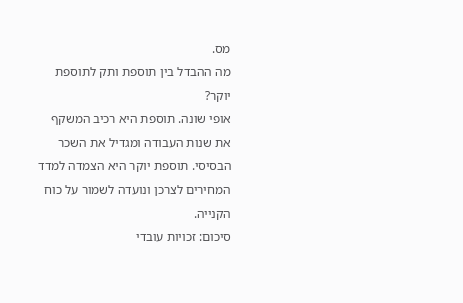מס.
מה ההבדל בין תוספת ותק לתוספת יוקר?
אופי שונה. תוספת היא רכיב המשקף את שנות העבודה ומגדיל את השכר הבסיסי. תוספת יוקר היא הצמדה למדד המחירים לצרכן ונועדה לשמור על כוח הקנייה.
סיכום: זכויות עובדי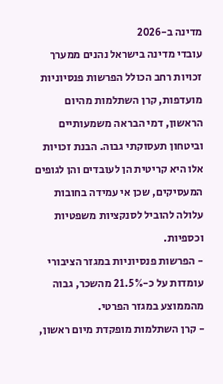מדינה ב-2026
עובדי מדינה בישראל נהנים ממערך זכויות רחב הכולל הפרשות פנסיוניות מועדפות, קרן השתלמות מהיום הראשון, דמי הבראה משמעותיים וביטחון תעסוקתי גבוה. הבנת זכויות אלו היא קריטית הן לעובדים והן לגופים המעסיקים, שכן אי עמידה בחובות עלולה להוביל לסנקציות משפטיות וכספיות.
- הפרשות פנסיוניות במגזר הציבורי עומדות על כ-21.5% מהשכר, גבוה מהממוצע במגזר הפרטי.
- קרן השתלמות מופקדת מיום ראשון,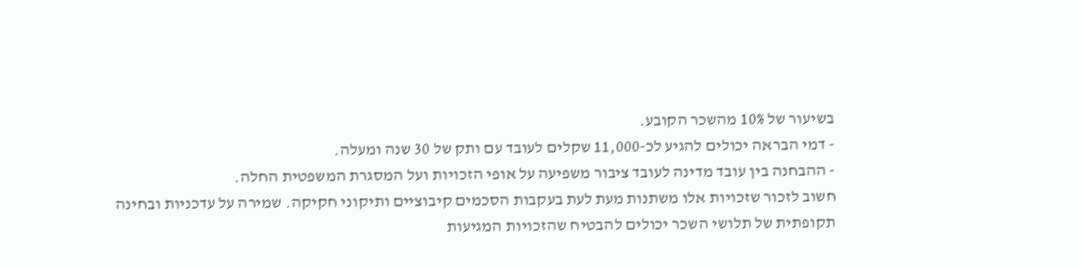בשיעור של 10% מהשכר הקובע.
- דמי הבראה יכולים להגיע לכ-11,000 שקלים לעובד עם ותק של 30 שנה ומעלה.
- ההבחנה בין עובד מדינה לעובד ציבור משפיעה על אופי הזכויות ועל המסגרת המשפטית החלה.
חשוב לזכור שזכויות אלו משתנות מעת לעת בעקבות הסכמים קיבוציים ותיקוני חקיקה. שמירה על עדכניות ובחינה תקופתית של תלושי השכר יכולים להבטיח שהזכויות המגיעות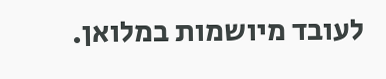לעובד מיושמות במלואן.